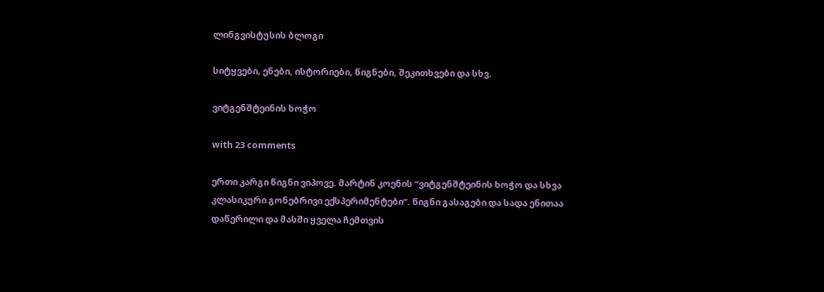ლინგვისტუსის ბლოგი

სიტყვები, ენები, ისტორიები, წიგნები, შეკითხვები და სხვ.

ვიტგენშტეინის ხოჭო

with 23 comments

ერთი კარგი წიგნი ვიპოვე. მარტინ კოენის “ვიტგენშტეინის ხოჭო და სხვა კლასიკური გონებრივი ექსპერიმენტები”. წიგნი გასაგები და სადა ენითაა დაწერილი და მასში ყველა ჩემთვის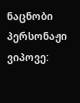ნაცნობი პერსონაჟი ვიპოვე: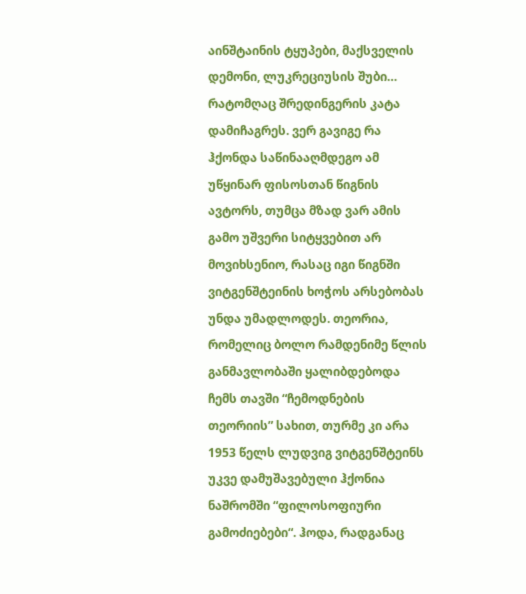აინშტაინის ტყუპები, მაქსველის დემონი, ლუკრეციუსის შუბი… რატომღაც შრედინგერის კატა დამიჩაგრეს. ვერ გავიგე რა ჰქონდა საწინააღმდეგო ამ უწყინარ ფისოსთან წიგნის ავტორს, თუმცა მზად ვარ ამის გამო უშვერი სიტყვებით არ მოვიხსენიო, რასაც იგი წიგნში ვიტგენშტეინის ხოჭოს არსებობას უნდა უმადლოდეს. თეორია, რომელიც ბოლო რამდენიმე წლის განმავლობაში ყალიბდებოდა ჩემს თავში “ჩემოდნების თეორიის” სახით, თურმე კი არა 1953 წელს ლუდვიგ ვიტგენშტეინს უკვე დამუშავებული ჰქონია ნაშრომში “ფილოსოფიური გამოძიებები“. ჰოდა, რადგანაც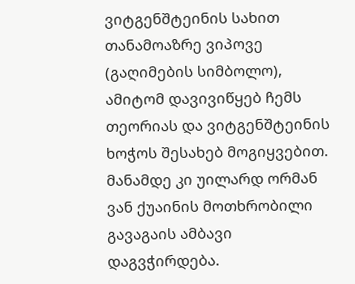ვიტგენშტეინის სახით თანამოაზრე ვიპოვე (გაღიმების სიმბოლო), ამიტომ დავივიწყებ ჩემს თეორიას და ვიტგენშტეინის ხოჭოს შესახებ მოგიყვებით. მანამდე კი უილარდ ორმან ვან ქუაინის მოთხრობილი გავაგაის ამბავი დაგვჭირდება.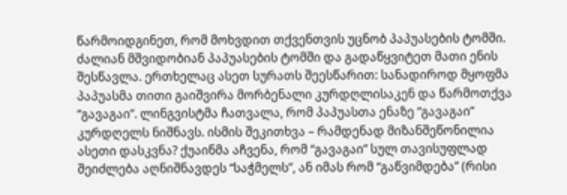წარმოიდგინეთ, რომ მოხვდით თქვენთვის უცნობ პაპუასების ტომში. ძალიან მშვიდობიან პაპუასების ტომში და გადაწყვიტეთ მათი ენის შესწავლა. ერთხელაც ასეთ სურათს შეესწარით: სანადიროდ მყოფმა პაპუასმა თითი გაიშვირა მორბენალი კურდღლისაკენ და წარმოთქვა “გავაგაი”. ლინგვისტმა ჩათვალა, რომ პაპუასთა ენაზე “გავაგაი” კურდღელს ნიშნავს. ისმის შეკითხვა – რამდენად მიზანშეწონილია ასეთი დასკვნა? ქუაინმა აჩვენა, რომ “გავაგაი” სულ თავისუფლად შეიძლება აღნიშნავდეს “საჭმელს”, ან იმას რომ “გაწვიმდება” (რისი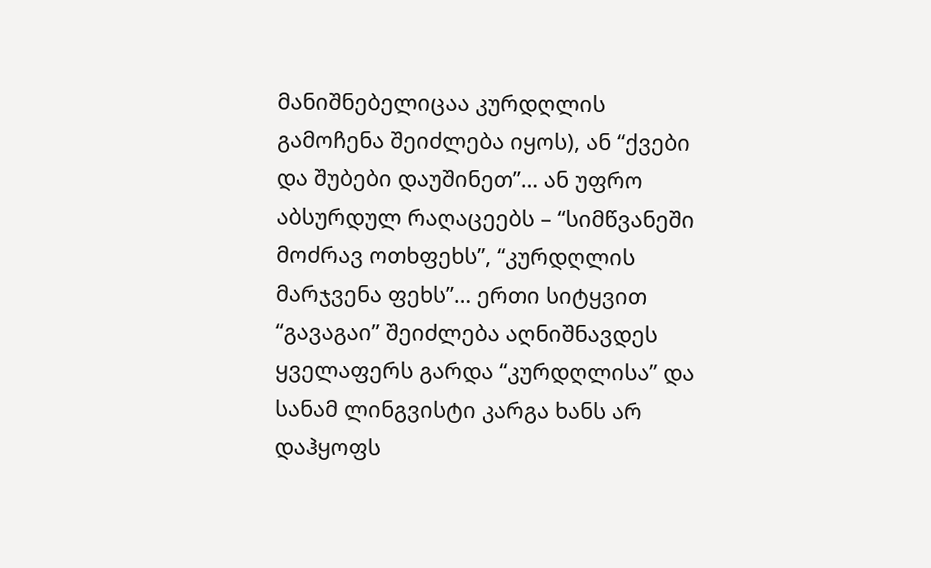მანიშნებელიცაა კურდღლის გამოჩენა შეიძლება იყოს), ან “ქვები და შუბები დაუშინეთ”… ან უფრო აბსურდულ რაღაცეებს – “სიმწვანეში მოძრავ ოთხფეხს”, “კურდღლის მარჯვენა ფეხს”… ერთი სიტყვით “გავაგაი” შეიძლება აღნიშნავდეს ყველაფერს გარდა “კურდღლისა” და სანამ ლინგვისტი კარგა ხანს არ დაჰყოფს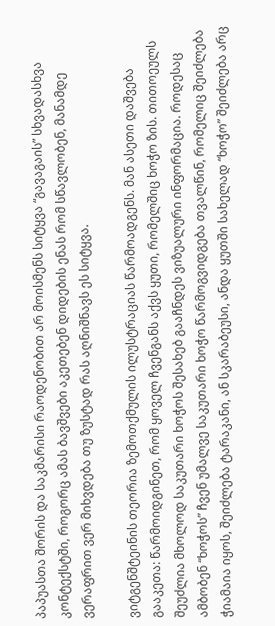პაპუასთა შორის და საკმარისი რაოდენობით არ მოისმენს სიტყვა “გავაგაის” სხვადასხვა კონტექსტში, როგორც ამას ბავშვები აკეთებენ დიდების ენას რომ სწავლობენ, მანამდე ვერაფრით ვერ მიხვდება თუ ზუსტად რას აღნიშნავს ეს სიტყვა.

ვიტგენშტეინის თეორია ზემოთქმულის ილუსტრაციას წარმოადგენს. მან ასეთი დაშვება გააკეთა: წარმოიდგინეთ, რომ ყოველ ჩვენგანს აქვს ყუთი, რომელშიც ხოჭო ზის. თითოეულს შეუძლია მხოლოდ საკუთარი ხოჭოს შესახებ გააჩნდეს ვიზუალური ინფორმაცია. როდესაც ამბობენ “ხოჭოს” ჩვენ უმალვე საკუთარი ხოჭო წარმოგვიდგება თვალწინ, რომელიც შეიძლება ჭიამაია იყოს, შეიძლება ტარაკანი, ან სკარაბეუსი, ანდა ყუთში სახელად “ხოჭო” შეიძლება არც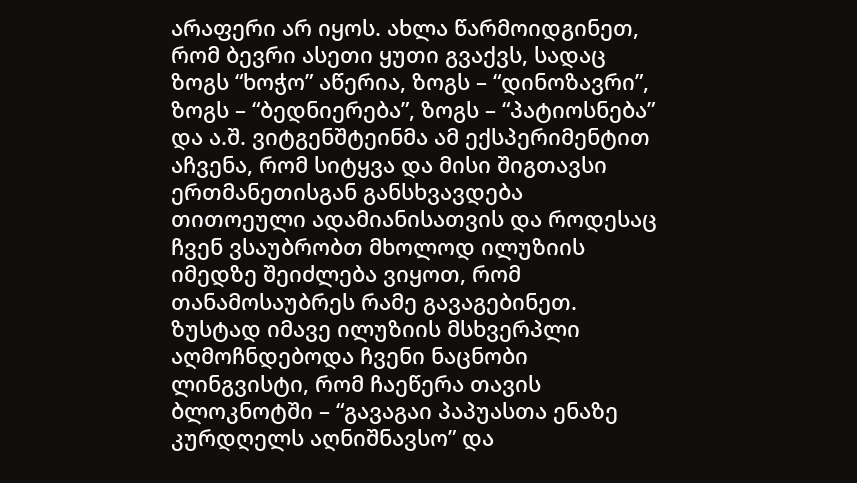არაფერი არ იყოს. ახლა წარმოიდგინეთ, რომ ბევრი ასეთი ყუთი გვაქვს, სადაც ზოგს “ხოჭო” აწერია, ზოგს – “დინოზავრი”, ზოგს – “ბედნიერება”, ზოგს – “პატიოსნება” და ა.შ. ვიტგენშტეინმა ამ ექსპერიმენტით აჩვენა, რომ სიტყვა და მისი შიგთავსი ერთმანეთისგან განსხვავდება თითოეული ადამიანისათვის და როდესაც ჩვენ ვსაუბრობთ მხოლოდ ილუზიის იმედზე შეიძლება ვიყოთ, რომ თანამოსაუბრეს რამე გავაგებინეთ. ზუსტად იმავე ილუზიის მსხვერპლი აღმოჩნდებოდა ჩვენი ნაცნობი ლინგვისტი, რომ ჩაეწერა თავის ბლოკნოტში – “გავაგაი პაპუასთა ენაზე კურდღელს აღნიშნავსო” და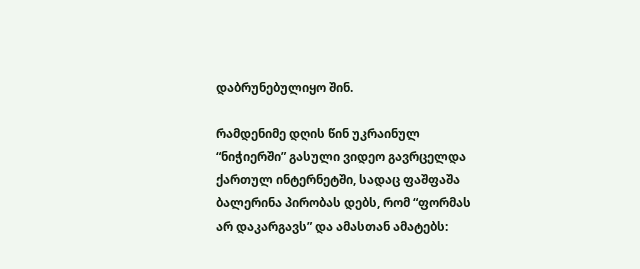დაბრუნებულიყო შინ.

რამდენიმე დღის წინ უკრაინულ “ნიჭიერში” გასული ვიდეო გავრცელდა ქართულ ინტერნეტში, სადაც ფაშფაშა ბალერინა პირობას დებს, რომ “ფორმას არ დაკარგავს” და ამასთან ამატებს: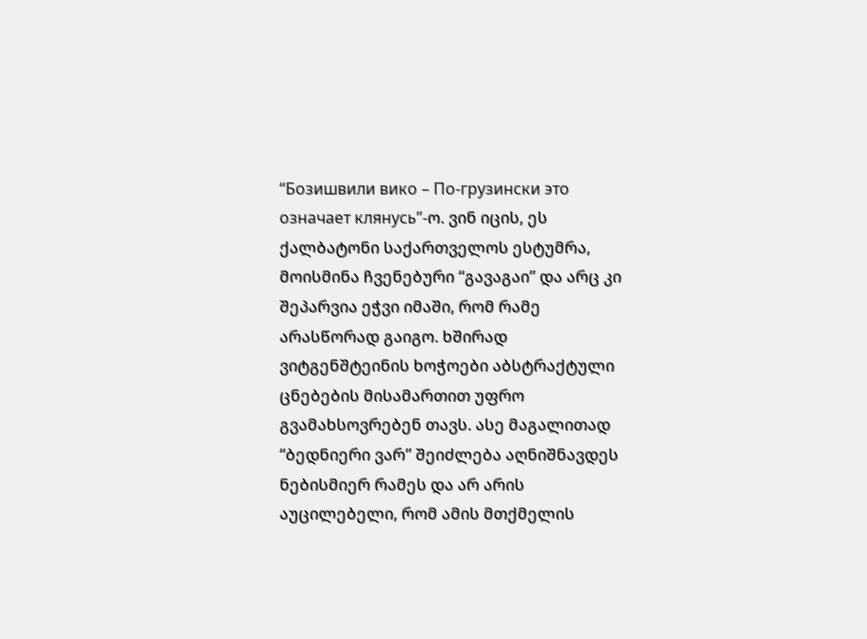“Бозишвили вико – По-грузински это означает клянусь”-ო. ვინ იცის, ეს ქალბატონი საქართველოს ესტუმრა, მოისმინა ჩვენებური “გავაგაი” და არც კი შეპარვია ეჭვი იმაში, რომ რამე არასწორად გაიგო. ხშირად ვიტგენშტეინის ხოჭოები აბსტრაქტული ცნებების მისამართით უფრო გვამახსოვრებენ თავს. ასე მაგალითად “ბედნიერი ვარ” შეიძლება აღნიშნავდეს ნებისმიერ რამეს და არ არის აუცილებელი, რომ ამის მთქმელის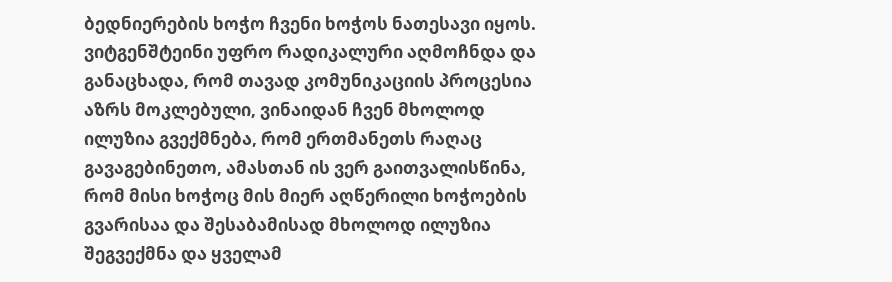ბედნიერების ხოჭო ჩვენი ხოჭოს ნათესავი იყოს. ვიტგენშტეინი უფრო რადიკალური აღმოჩნდა და განაცხადა, რომ თავად კომუნიკაციის პროცესია აზრს მოკლებული, ვინაიდან ჩვენ მხოლოდ ილუზია გვექმნება, რომ ერთმანეთს რაღაც გავაგებინეთო, ამასთან ის ვერ გაითვალისწინა, რომ მისი ხოჭოც მის მიერ აღწერილი ხოჭოების გვარისაა და შესაბამისად მხოლოდ ილუზია შეგვექმნა და ყველამ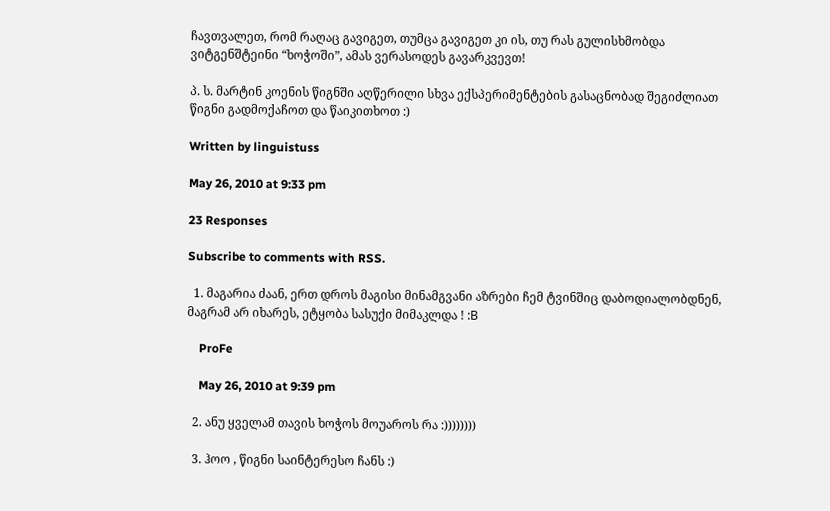ჩავთვალეთ, რომ რაღაც გავიგეთ, თუმცა გავიგეთ კი ის, თუ რას გულისხმობდა ვიტგენშტეინი “ხოჭოში”, ამას ვერასოდეს გავარკვევთ!

პ. ს. მარტინ კოენის წიგნში აღწერილი სხვა ექსპერიმენტების გასაცნობად შეგიძლიათ წიგნი გადმოქაჩოთ და წაიკითხოთ :)

Written by linguistuss

May 26, 2010 at 9:33 pm

23 Responses

Subscribe to comments with RSS.

  1. მაგარია ძაან, ერთ დროს მაგისი მინამგვანი აზრები ჩემ ტვინშიც დაბოდიალობდნენ, მაგრამ არ იხარეს, ეტყობა სასუქი მიმაკლდა ! :В

    ProFe

    May 26, 2010 at 9:39 pm

  2. ანუ ყველამ თავის ხოჭოს მოუაროს რა :))))))))

  3. ჰოო , წიგნი საინტერესო ჩანს :)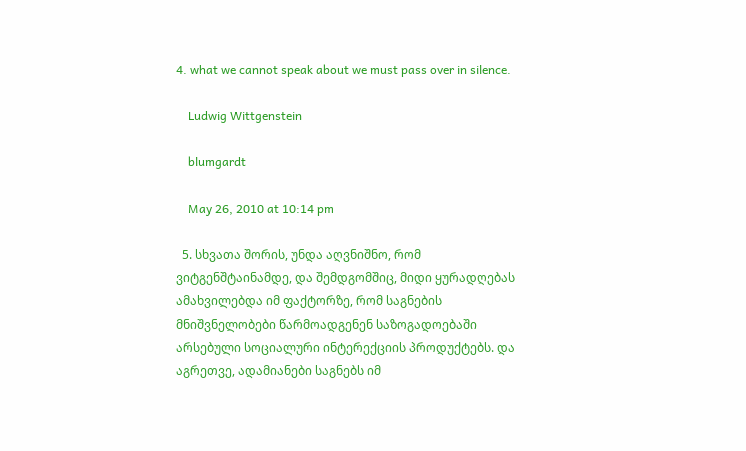4. what we cannot speak about we must pass over in silence.

    Ludwig Wittgenstein

    blumgardt

    May 26, 2010 at 10:14 pm

  5. სხვათა შორის, უნდა აღვნიშნო, რომ ვიტგენშტაინამდე, და შემდგომშიც, მიდი ყურადღებას ამახვილებდა იმ ფაქტორზე, რომ საგნების მნიშვნელობები წარმოადგენენ საზოგადოებაში არსებული სოციალური ინტერექციის პროდუქტებს. და აგრეთვე, ადამიანები საგნებს იმ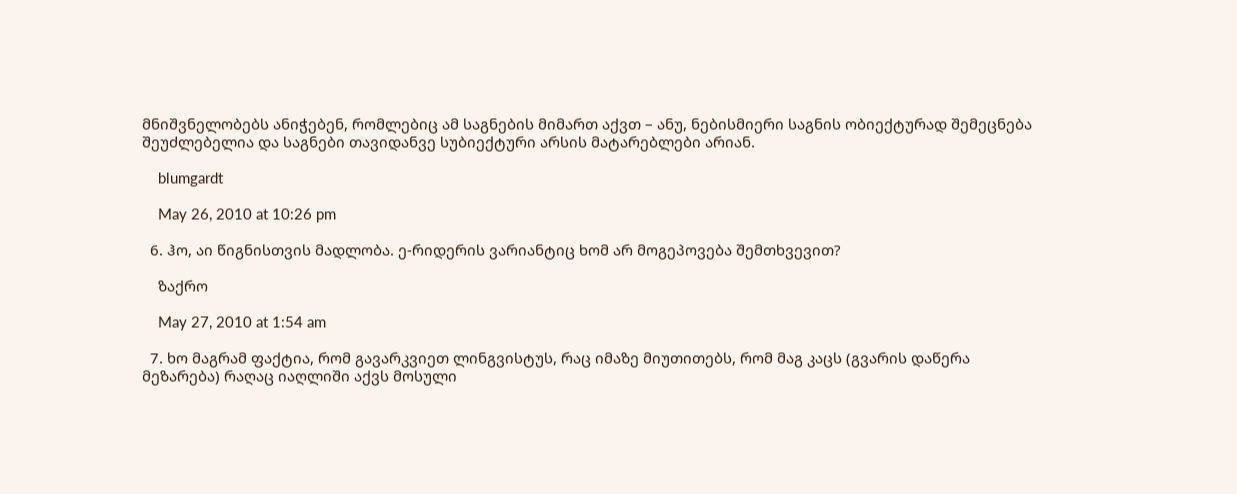მნიშვნელობებს ანიჭებენ, რომლებიც ამ საგნების მიმართ აქვთ – ანუ, ნებისმიერი საგნის ობიექტურად შემეცნება შეუძლებელია და საგნები თავიდანვე სუბიექტური არსის მატარებლები არიან.

    blumgardt

    May 26, 2010 at 10:26 pm

  6. ჰო, აი წიგნისთვის მადლობა. ე-რიდერის ვარიანტიც ხომ არ მოგეპოვება შემთხვევით?

    ზაქრო

    May 27, 2010 at 1:54 am

  7. ხო მაგრამ ფაქტია, რომ გავარკვიეთ ლინგვისტუს, რაც იმაზე მიუთითებს, რომ მაგ კაცს (გვარის დაწერა მეზარება) რაღაც იაღლიში აქვს მოსული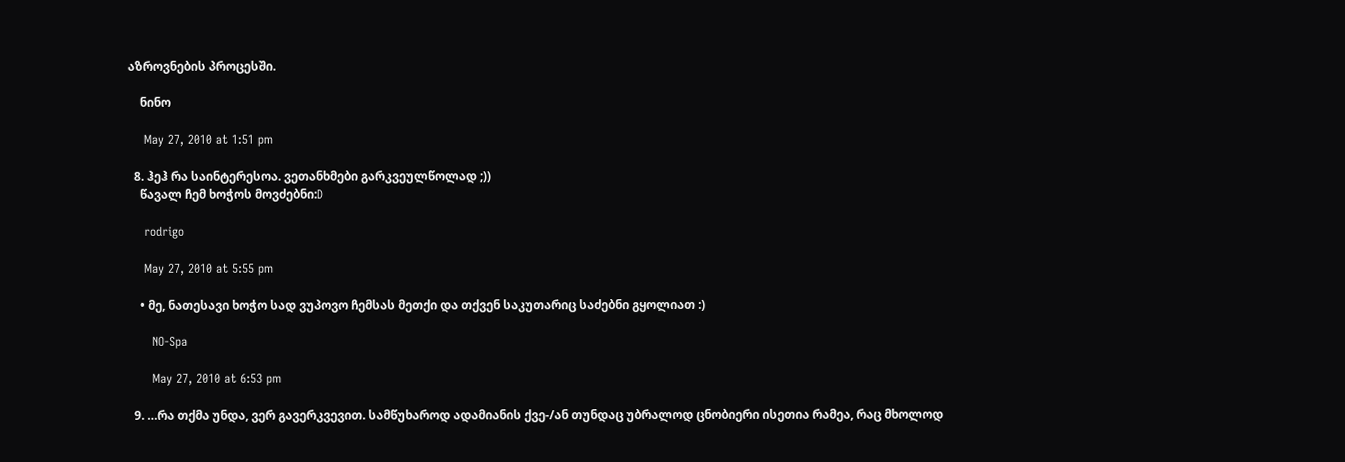აზროვნების პროცესში.

    ნინო

    May 27, 2010 at 1:51 pm

  8. ჰეჰ რა საინტერესოა. ვეთანხმები გარკვეულწოლად ;))
    წავალ ჩემ ხოჭოს მოვძებნი:D

    rodrigo

    May 27, 2010 at 5:55 pm

    • მე, ნათესავი ხოჭო სად ვუპოვო ჩემსას მეთქი და თქვენ საკუთარიც საძებნი გყოლიათ :)

      NO-Spa

      May 27, 2010 at 6:53 pm

  9. …რა თქმა უნდა, ვერ გავერკვევით. სამწუხაროდ ადამიანის ქვე-/ან თუნდაც უბრალოდ ცნობიერი ისეთია რამეა, რაც მხოლოდ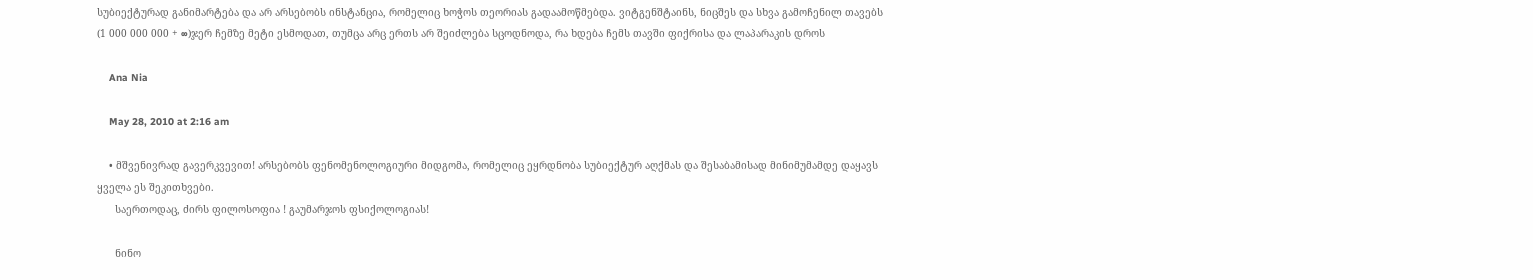სუბიექტურად განიმარტება და არ არსებობს ინსტანცია, რომელიც ხოჭოს თეორიას გადაამოწმებდა. ვიტგენშტაინს, ნიცშეს და სხვა გამოჩენილ თავებს (1 000 000 000 + ∞)ჯერ ჩემზე მეტი ესმოდათ, თუმცა არც ერთს არ შეიძლება სცოდნოდა, რა ხდება ჩემს თავში ფიქრისა და ლაპარაკის დროს

    Ana Nia

    May 28, 2010 at 2:16 am

    • მშვენივრად გავერკვევით! არსებობს ფენომენოლოგიური მიდგომა, რომელიც ეყრდნობა სუბიექტურ აღქმას და შესაბამისად მინიმუმამდე დაყავს ყველა ეს შეკითხვები.
      საერთოდაც, ძირს ფილოსოფია ! გაუმარჯოს ფსიქოლოგიას!

      ნინო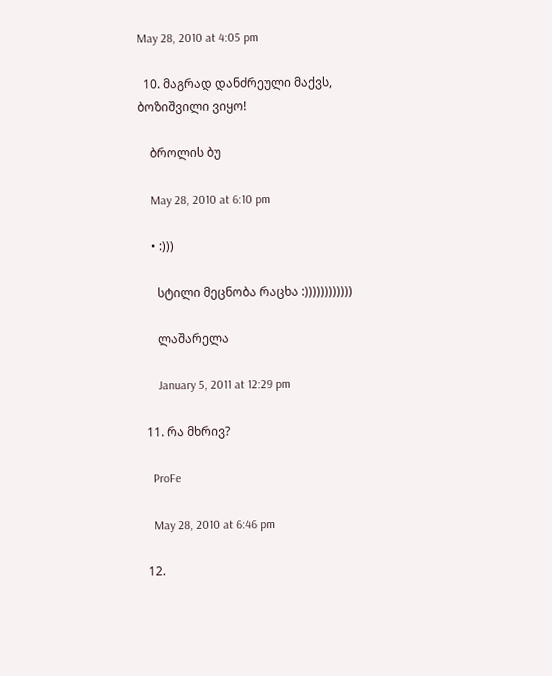May 28, 2010 at 4:05 pm

  10. მაგრად დანძრეული მაქვს, ბოზიშვილი ვიყო!

    ბროლის ბუ

    May 28, 2010 at 6:10 pm

    • :)))

      სტილი მეცნობა რაცხა :))))))))))))

      ლაშარელა

      January 5, 2011 at 12:29 pm

  11. რა მხრივ?

    ProFe

    May 28, 2010 at 6:46 pm

  12.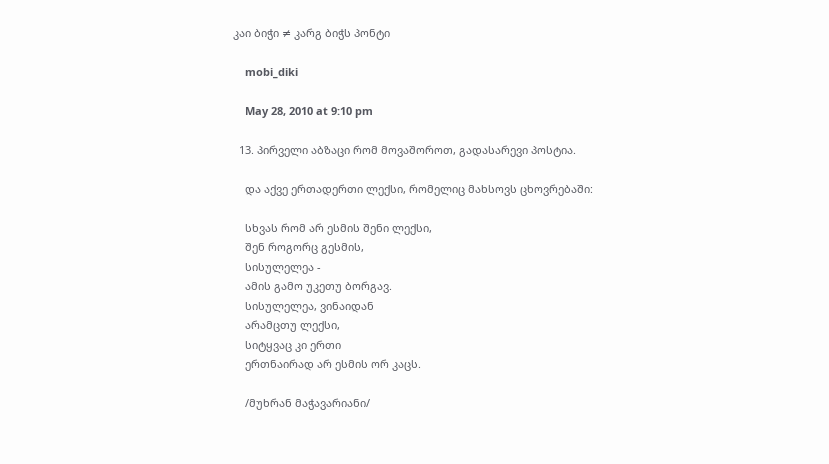კაი ბიჭი ≠ კარგ ბიჭს პონტი

    mobi_diki

    May 28, 2010 at 9:10 pm

  13. პირველი აბზაცი რომ მოვაშოროთ, გადასარევი პოსტია.

    და აქვე ერთადერთი ლექსი, რომელიც მახსოვს ცხოვრებაში:

    სხვას რომ არ ესმის შენი ლექსი,
    შენ როგორც გესმის,
    სისულელეა -
    ამის გამო უკეთუ ბორგავ.
    სისულელეა, ვინაიდან
    არამცთუ ლექსი,
    სიტყვაც კი ერთი
    ერთნაირად არ ესმის ორ კაცს.

    /მუხრან მაჭავარიანი/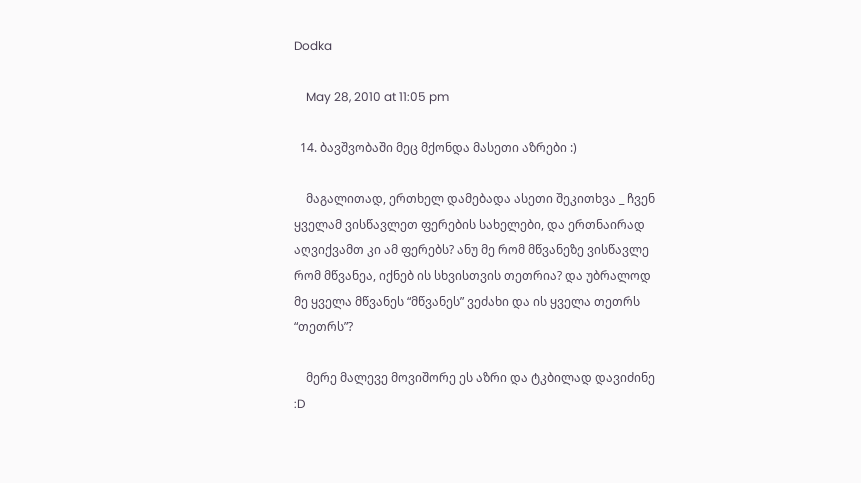Dodka

    May 28, 2010 at 11:05 pm

  14. ბავშვობაში მეც მქონდა მასეთი აზრები :)

    მაგალითად, ერთხელ დამებადა ასეთი შეკითხვა _ ჩვენ ყველამ ვისწავლეთ ფერების სახელები, და ერთნაირად აღვიქვამთ კი ამ ფერებს? ანუ მე რომ მწვანეზე ვისწავლე რომ მწვანეა, იქნებ ის სხვისთვის თეთრია? და უბრალოდ მე ყველა მწვანეს “მწვანეს” ვეძახი და ის ყველა თეთრს “თეთრს”?

    მერე მალევე მოვიშორე ეს აზრი და ტკბილად დავიძინე :D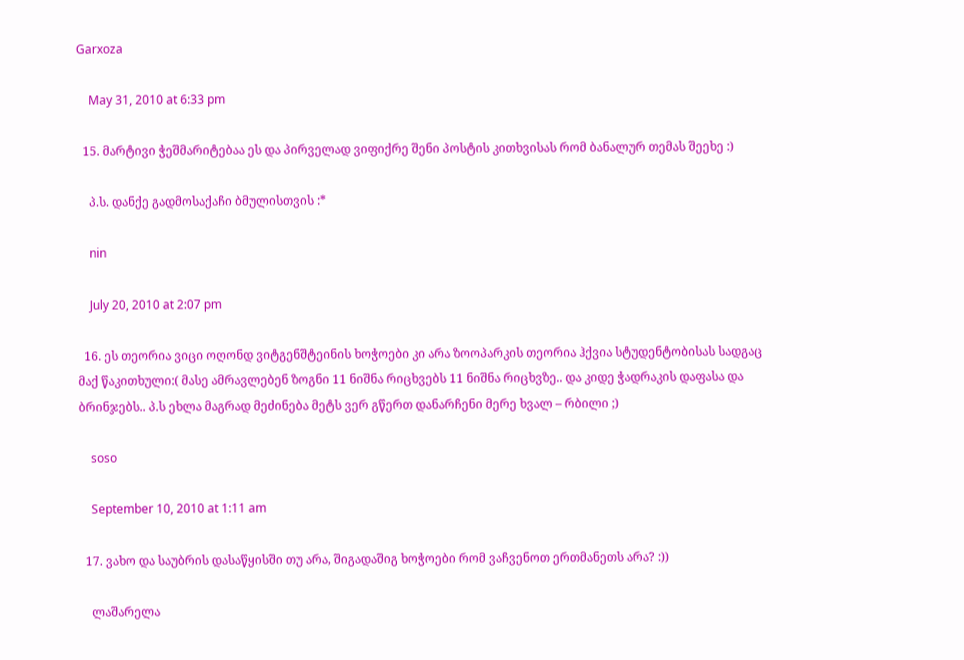Garxoza

    May 31, 2010 at 6:33 pm

  15. მარტივი ჭეშმარიტებაა ეს და პირველად ვიფიქრე შენი პოსტის კითხვისას რომ ბანალურ თემას შეეხე :)

    პ.ს. დანქე გადმოსაქაჩი ბმულისთვის :*

    nin

    July 20, 2010 at 2:07 pm

  16. ეს თეორია ვიცი ოღონდ ვიტგენშტეინის ხოჭოები კი არა ზოოპარკის თეორია ჰქვია სტუდენტობისას სადგაც მაქ წაკითხული:( მასე ამრავლებენ ზოგნი 11 ნიშნა რიცხვებს 11 ნიშნა რიცხვზე.. და კიდე ჭადრაკის დაფასა და ბრინჯებს.. პ.ს ეხლა მაგრად მეძინება მეტს ვერ გწერთ დანარჩენი მერე ხვალ – რბილი ;)

    soso

    September 10, 2010 at 1:11 am

  17. ვახო და საუბრის დასაწყისში თუ არა, შიგადაშიგ ხოჭოები რომ ვაჩვენოთ ერთმანეთს არა? :))

    ლაშარელა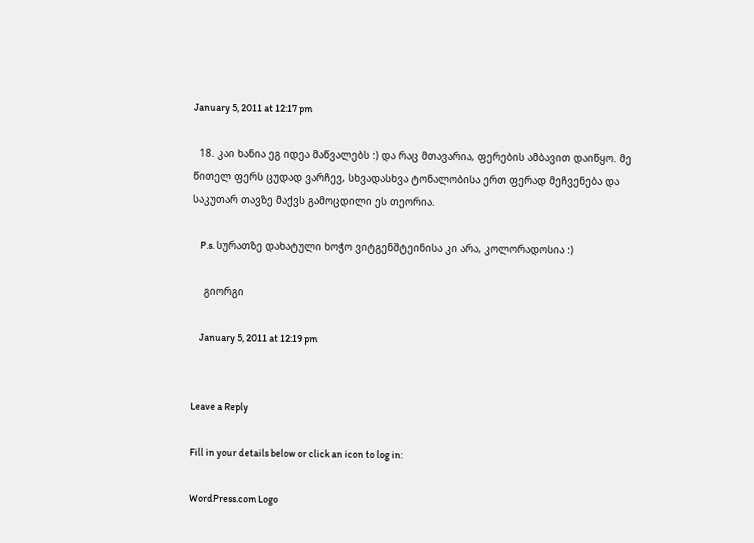January 5, 2011 at 12:17 pm

  18. კაი ხანია ეგ იდეა მაწვალებს :) და რაც მთავარია, ფერების ამბავით დაიწყო. მე წითელ ფერს ცუდად ვარჩევ, სხვადასხვა ტონალობისა ერთ ფერად მეჩვენება და საკუთარ თავზე მაქვს გამოცდილი ეს თეორია.

    P.s. სურათზე დახატული ხოჭო ვიტგენშტეინისა კი არა, კოლორადოსია :)

    გიორგი

    January 5, 2011 at 12:19 pm


Leave a Reply

Fill in your details below or click an icon to log in:

WordPress.com Logo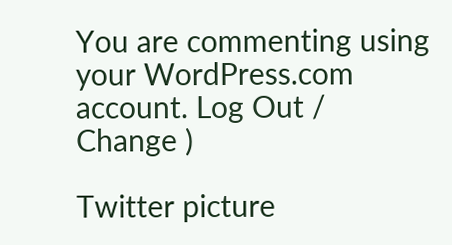You are commenting using your WordPress.com account. Log Out / Change )

Twitter picture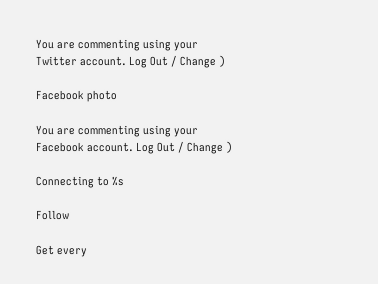You are commenting using your Twitter account. Log Out / Change )

Facebook photo

You are commenting using your Facebook account. Log Out / Change )

Connecting to %s

Follow

Get every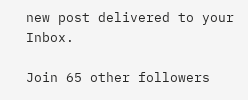new post delivered to your Inbox.

Join 65 other followers